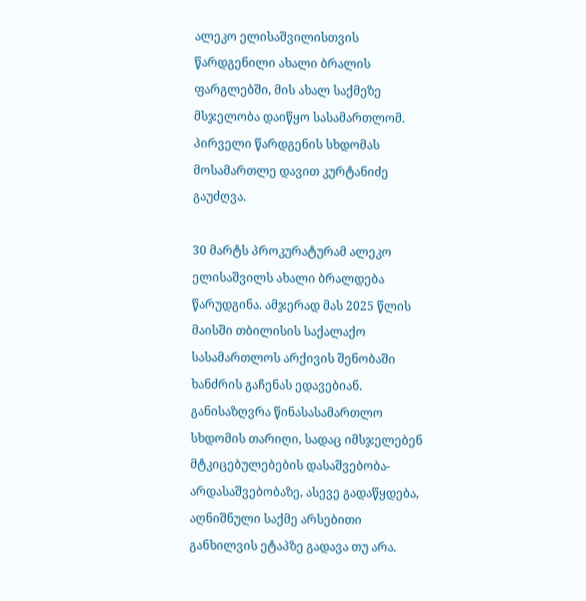ალეკო ელისაშვილისთვის წარდგენილი ახალი ბრალის ფარგლებში, მის ახალ საქმეზე მსჯელობა დაიწყო სასამართლომ. პირველი წარდგენის სხდომას მოსამართლე დავით კურტანიძე გაუძღვა.

30 მარტს პროკურატურამ ალეკო ელისაშვილს ახალი ბრალდება წარუდგინა. ამჯერად მას 2025 წლის მაისში თბილისის საქალაქო სასამართლოს არქივის შენობაში ხანძრის გაჩენას ედავებიან. განისაზღვრა წინასასამართლო სხდომის თარიღი, სადაც იმსჯელებენ მტკიცებულებების დასაშვებობა-არდასაშვებობაზე, ასევე გადაწყდება, აღნიშნული საქმე არსებითი განხილვის ეტაპზე გადავა თუ არა.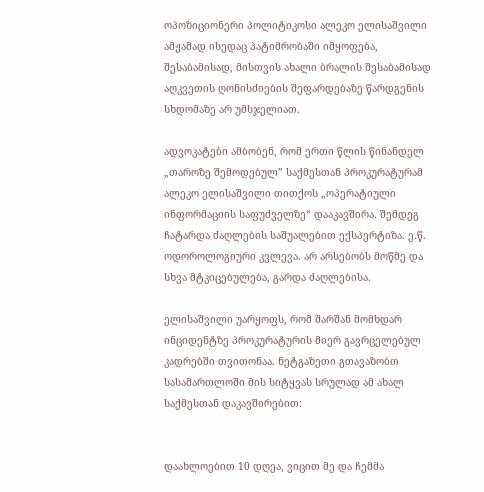ოპოზიციონერი პოლიტიკოსი ალეკო ელისაშვილი ამჟამად ისედაც პატიმრობაში იმყოფება, შესაბამისად, მისთვის ახალი ბრალის შესაბამისად აღკვეთის ღონისძიების შეფარდებაზე წარდგენის სხდომაზე არ უმსჯელიათ.

ადვოკატები ამბობენ, რომ ერთი წლის წინანდელ „თაროზე შემოდებულ” საქმესთან პროკურატურამ ალეკო ელისაშვილი თითქოს „ოპერატიული ინფორმაციის საფუძველზე“ დააკავშირა. შემდეგ ჩატარდა ძაღლების საშუალებით ექსპერტიზა. ე.წ. ოდოროლოგიური კვლევა. არ არსებობს მოწმე და სხვა მტკიცებულება, გარდა ძაღლებისა.

ელისაშვილი უარყოფს, რომ შარშან მომხდარ ინციდენტზე პროკურატურის მიერ გავრცელებულ კადრებში თვითონაა. ნეტგაზეთი გთავაზობთ სასამართლოში მის სიტყვას სრულად ამ ახალ საქმესთან დაკავშირებით:


დაახლოებით 10 დღეა, ვიცით მე და ჩემმა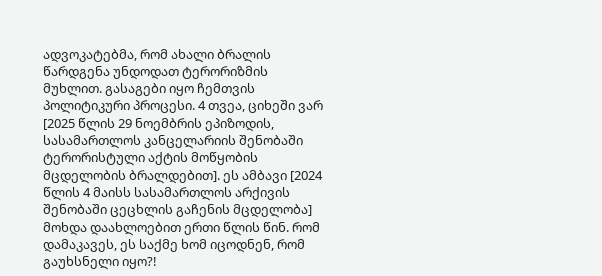ადვოკატებმა, რომ ახალი ბრალის წარდგენა უნდოდათ ტერორიზმის მუხლით. გასაგები იყო ჩემთვის პოლიტიკური პროცესი. 4 თვეა, ციხეში ვარ [2025 წლის 29 ნოემბრის ეპიზოდის, სასამართლოს კანცელარიის შენობაში ტერორისტული აქტის მოწყობის მცდელობის ბრალდებით]. ეს ამბავი [2024 წლის 4 მაისს სასამართლოს არქივის შენობაში ცეცხლის გაჩენის მცდელობა] მოხდა დაახლოებით ერთი წლის წინ. რომ დამაკავეს, ეს საქმე ხომ იცოდნენ, რომ გაუხსნელი იყო?!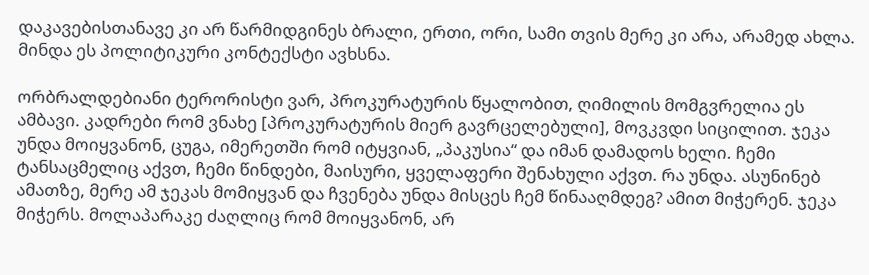დაკავებისთანავე კი არ წარმიდგინეს ბრალი, ერთი, ორი, სამი თვის მერე კი არა, არამედ ახლა. მინდა ეს პოლიტიკური კონტექსტი ავხსნა.

ორბრალდებიანი ტერორისტი ვარ, პროკურატურის წყალობით, ღიმილის მომგვრელია ეს ამბავი. კადრები რომ ვნახე [პროკურატურის მიერ გავრცელებული], მოვკვდი სიცილით. ჯეკა უნდა მოიყვანონ, ცუგა, იმერეთში რომ იტყვიან, „პაკუსია“ და იმან დამადოს ხელი. ჩემი ტანსაცმელიც აქვთ, ჩემი წინდები, მაისური, ყველაფერი შენახული აქვთ. რა უნდა. ასუნინებ ამათზე, მერე ამ ჯეკას მომიყვან და ჩვენება უნდა მისცეს ჩემ წინააღმდეგ? ამით მიჭერენ. ჯეკა მიჭერს. მოლაპარაკე ძაღლიც რომ მოიყვანონ, არ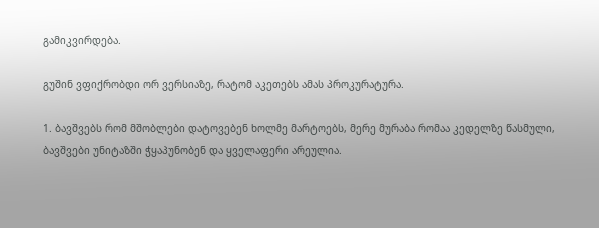გამიკვირდება.

გუშინ ვფიქრობდი ორ ვერსიაზე, რატომ აკეთებს ამას პროკურატურა.

1. ბავშვებს რომ მშობლები დატოვებენ ხოლმე მარტოებს, მერე მურაბა რომაა კედელზე წასმული, ბავშვები უნიტაზში ჭყაპუნობენ და ყველაფერი არეულია.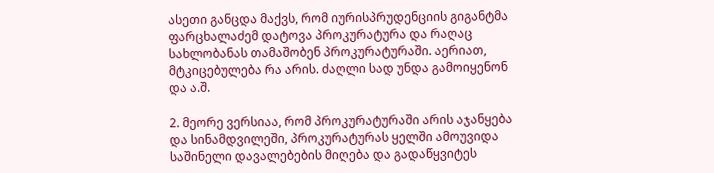ასეთი განცდა მაქვს, რომ იურისპრუდენციის გიგანტმა ფარცხალაძემ დატოვა პროკურატურა და რაღაც სახლობანას თამაშობენ პროკურატურაში. აერიათ, მტკიცებულება რა არის. ძაღლი სად უნდა გამოიყენონ და ა.შ.

2. მეორე ვერსიაა, რომ პროკურატურაში არის აჯანყება და სინამდვილეში, პროკურატურას ყელში ამოუვიდა საშინელი დავალებების მიღება და გადაწყვიტეს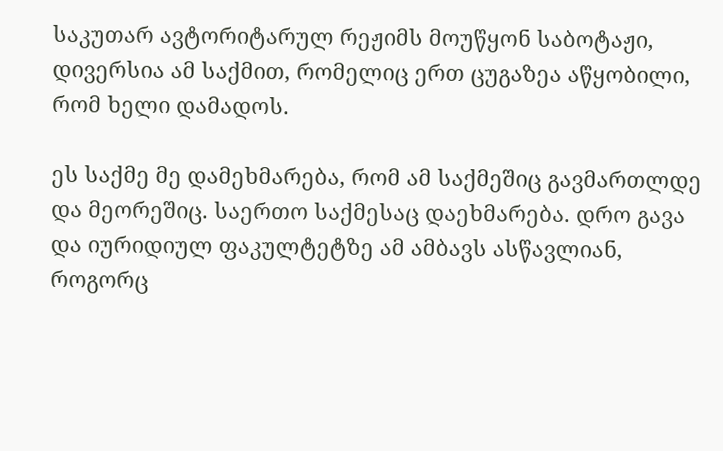საკუთარ ავტორიტარულ რეჟიმს მოუწყონ საბოტაჟი, დივერსია ამ საქმით, რომელიც ერთ ცუგაზეა აწყობილი, რომ ხელი დამადოს.

ეს საქმე მე დამეხმარება, რომ ამ საქმეშიც გავმართლდე და მეორეშიც. საერთო საქმესაც დაეხმარება. დრო გავა და იურიდიულ ფაკულტეტზე ამ ამბავს ასწავლიან, როგორც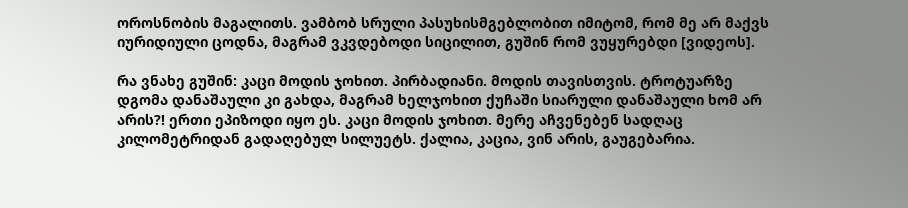ოროსნობის მაგალითს. ვამბობ სრული პასუხისმგებლობით იმიტომ, რომ მე არ მაქვს იურიდიული ცოდნა, მაგრამ ვკვდებოდი სიცილით, გუშინ რომ ვუყურებდი [ვიდეოს].

რა ვნახე გუშინ: კაცი მოდის ჯოხით. პირბადიანი. მოდის თავისთვის. ტროტუარზე დგომა დანაშაული კი გახდა, მაგრამ ხელჯოხით ქუჩაში სიარული დანაშაული ხომ არ არის?! ერთი ეპიზოდი იყო ეს. კაცი მოდის ჯოხით. მერე აჩვენებენ სადღაც კილომეტრიდან გადაღებულ სილუეტს. ქალია, კაცია, ვინ არის, გაუგებარია.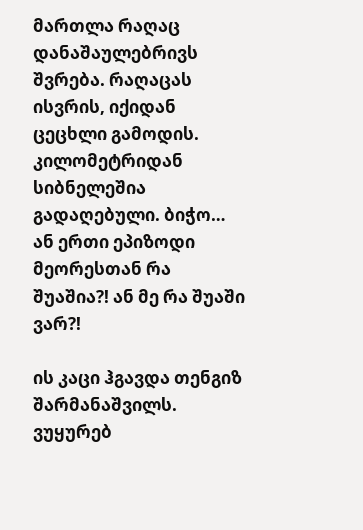მართლა რაღაც დანაშაულებრივს შვრება. რაღაცას ისვრის, იქიდან ცეცხლი გამოდის. კილომეტრიდან სიბნელეშია გადაღებული. ბიჭო… ან ერთი ეპიზოდი მეორესთან რა შუაშია?! ან მე რა შუაში ვარ?!

ის კაცი ჰგავდა თენგიზ შარმანაშვილს. ვუყურებ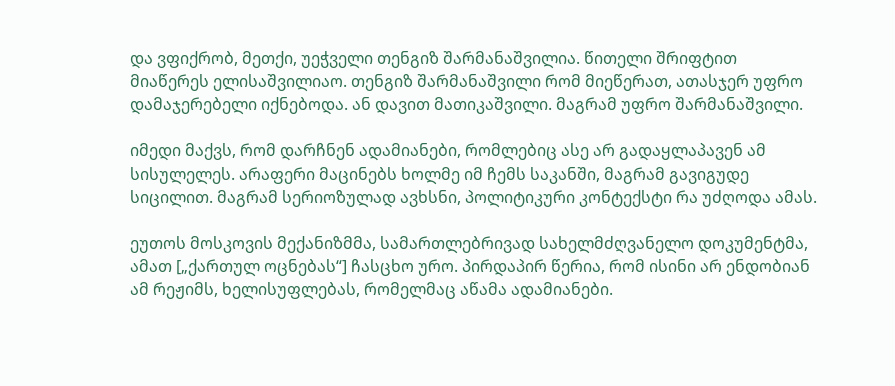და ვფიქრობ, მეთქი, უეჭველი თენგიზ შარმანაშვილია. წითელი შრიფტით მიაწერეს ელისაშვილიაო. თენგიზ შარმანაშვილი რომ მიეწერათ, ათასჯერ უფრო დამაჯერებელი იქნებოდა. ან დავით მათიკაშვილი. მაგრამ უფრო შარმანაშვილი.

იმედი მაქვს, რომ დარჩნენ ადამიანები, რომლებიც ასე არ გადაყლაპავენ ამ სისულელეს. არაფერი მაცინებს ხოლმე იმ ჩემს საკანში, მაგრამ გავიგუდე სიცილით. მაგრამ სერიოზულად ავხსნი, პოლიტიკური კონტექსტი რა უძღოდა ამას.

ეუთოს მოსკოვის მექანიზმმა, სამართლებრივად სახელმძღვანელო დოკუმენტმა, ამათ [„ქართულ ოცნებას“] ჩასცხო ურო. პირდაპირ წერია, რომ ისინი არ ენდობიან ამ რეჟიმს, ხელისუფლებას, რომელმაც აწამა ადამიანები.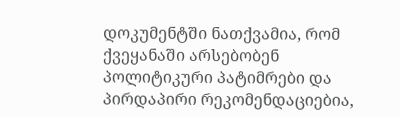დოკუმენტში ნათქვამია, რომ ქვეყანაში არსებობენ პოლიტიკური პატიმრები და პირდაპირი რეკომენდაციებია,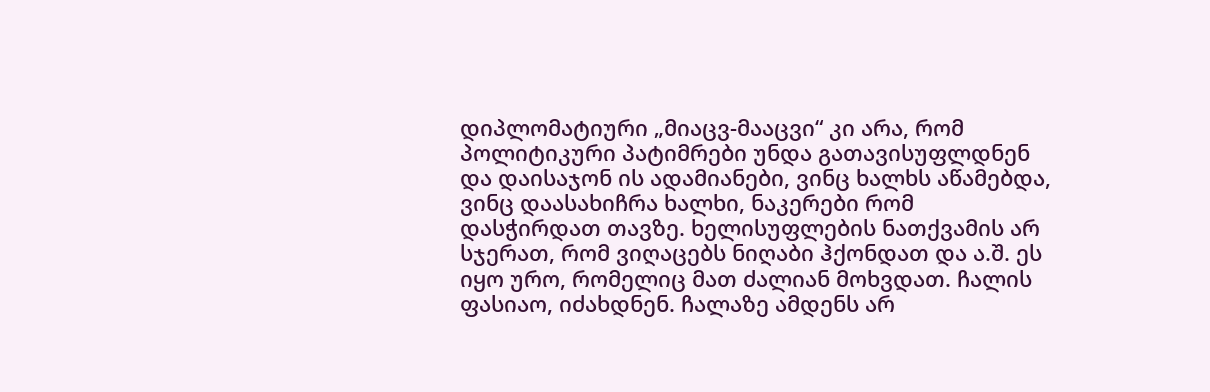დიპლომატიური „მიაცვ-მააცვი“ კი არა, რომ პოლიტიკური პატიმრები უნდა გათავისუფლდნენ და დაისაჯონ ის ადამიანები, ვინც ხალხს აწამებდა, ვინც დაასახიჩრა ხალხი, ნაკერები რომ დასჭირდათ თავზე. ხელისუფლების ნათქვამის არ სჯერათ, რომ ვიღაცებს ნიღაბი ჰქონდათ და ა.შ. ეს იყო ურო, რომელიც მათ ძალიან მოხვდათ. ჩალის ფასიაო, იძახდნენ. ჩალაზე ამდენს არ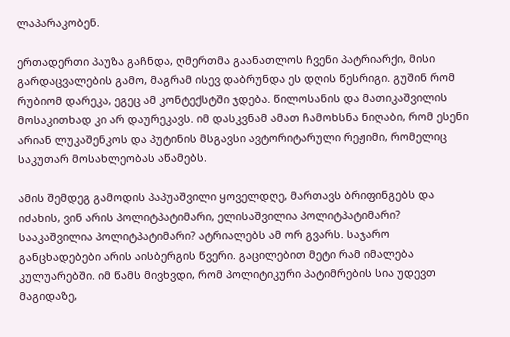ლაპარაკობენ.

ერთადერთი პაუზა გაჩნდა, ღმერთმა გაანათლოს ჩვენი პატრიარქი, მისი გარდაცვალების გამო, მაგრამ ისევ დაბრუნდა ეს დღის წესრიგი. გუშინ რომ რუბიომ დარეკა, ეგეც ამ კონტექსტში ჯდება. წილოსანის და მათიკაშვილის მოსაკითხად კი არ დაურეკავს. იმ დასკვნამ ამათ ჩამოხსნა ნიღაბი, რომ ესენი არიან ლუკაშენკოს და პუტინის მსგავსი ავტორიტარული რეჟიმი, რომელიც საკუთარ მოსახლეობას აწამებს.

ამის შემდეგ გამოდის პაპუაშვილი ყოველდღე, მართავს ბრიფინგებს და იძახის, ვინ არის პოლიტპატიმარი, ელისაშვილია პოლიტპატიმარი? სააკაშვილია პოლიტპატიმარი? ატრიალებს ამ ორ გვარს. საჯარო განცხადებები არის აისბერგის წვერი. გაცილებით მეტი რამ იმალება კულუარებში. იმ წამს მივხვდი, რომ პოლიტიკური პატიმრების სია უდევთ მაგიდაზე,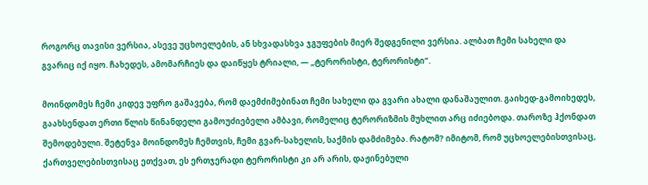როგორც თავისი ვერსია, ასევე უცხოელების, ან სხვადასხვა ჯგუფების მიერ შედგენილი ვერსია. ალბათ ჩემი სახელი და გვარიც იქ იყო. ჩახედეს, ამომარჩიეს და დაიწყეს ტრიალი, — „ტერორისტი, ტერორისტი“.

მოინდომეს ჩემი კიდევ უფრო გაშავება, რომ დაემძიმებინათ ჩემი სახელი და გვარი ახალი დანაშაულით. გაიხედ-გამოიხედეს, გაახსენდათ ერთი წლის წინანდელი გამოუძიებელი ამბავი, რომელიც ტერორიზმის მუხლით არც იძიებოდა. თაროზე ჰქონდათ შემოდებული. შეტენვა მოინდომეს ჩემთვის, ჩემი გვარ-სახელის, საქმის დამძიმება. რატომ? იმიტომ, რომ უცხოელებისთვისაც, ქართველებისთვისაც ეთქვათ, ეს ერთჯერადი ტერორისტი კი არ არის, დაჟინებული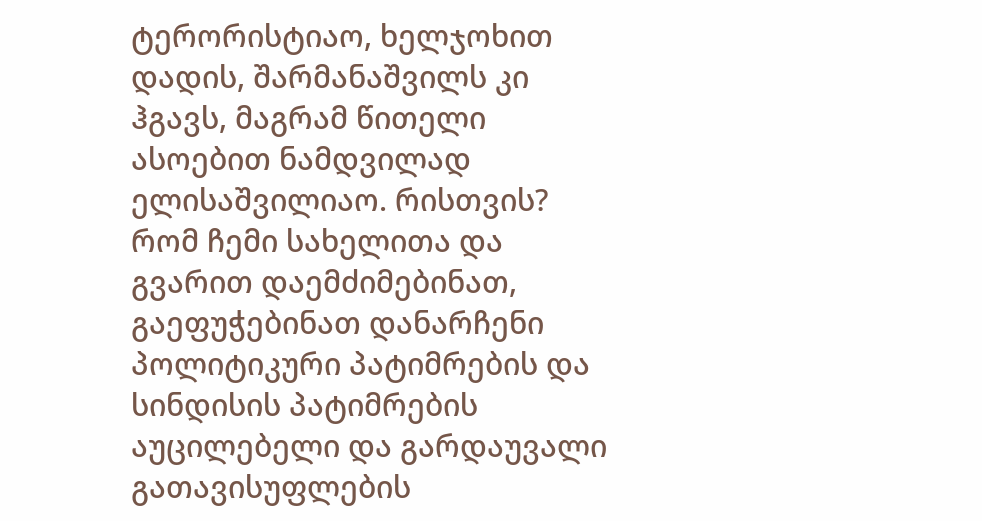ტერორისტიაო, ხელჯოხით დადის, შარმანაშვილს კი ჰგავს, მაგრამ წითელი ასოებით ნამდვილად ელისაშვილიაო. რისთვის? რომ ჩემი სახელითა და გვარით დაემძიმებინათ, გაეფუჭებინათ დანარჩენი პოლიტიკური პატიმრების და სინდისის პატიმრების აუცილებელი და გარდაუვალი გათავისუფლების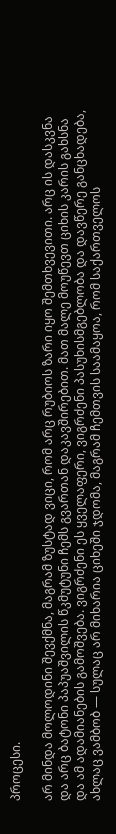პროცესი.

არ მინდა მოლოდინი შევქმნა, მაგრამ ზუსტად ვიცი, რომ არც რუბიოს ზარი იყო შემთხვევითი. არც ის დასკვნა და არც ბატონი პაპუაშვილის წკმუტუნი ჩემს გვართან დაკავშირებით. მათ მალე მოუწევთ ციხის კარის გახსნა და ამ ადამიანების გამოშვება. ვიგრძენი ეს ყველაფერი, ვიგრძენი პასუხისმგებლობა და დავწერე განცხადება, ახლაც ვამბობ — სულაც არ მიხარია ციხეში ჯდომა, მაგრამ ჩემთვის საამაყოა, რომ საქართველოს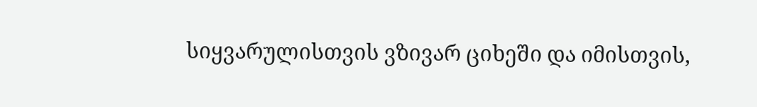სიყვარულისთვის ვზივარ ციხეში და იმისთვის,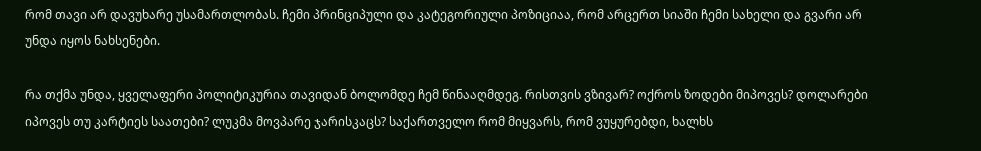რომ თავი არ დავუხარე უსამართლობას. ჩემი პრინციპული და კატეგორიული პოზიციაა, რომ არცერთ სიაში ჩემი სახელი და გვარი არ უნდა იყოს ნახსენები.

რა თქმა უნდა, ყველაფერი პოლიტიკურია თავიდან ბოლომდე ჩემ წინააღმდეგ. რისთვის ვზივარ? ოქროს ზოდები მიპოვეს? დოლარები იპოვეს თუ კარტიეს საათები? ლუკმა მოვპარე ჯარისკაცს? საქართველო რომ მიყვარს, რომ ვუყურებდი, ხალხს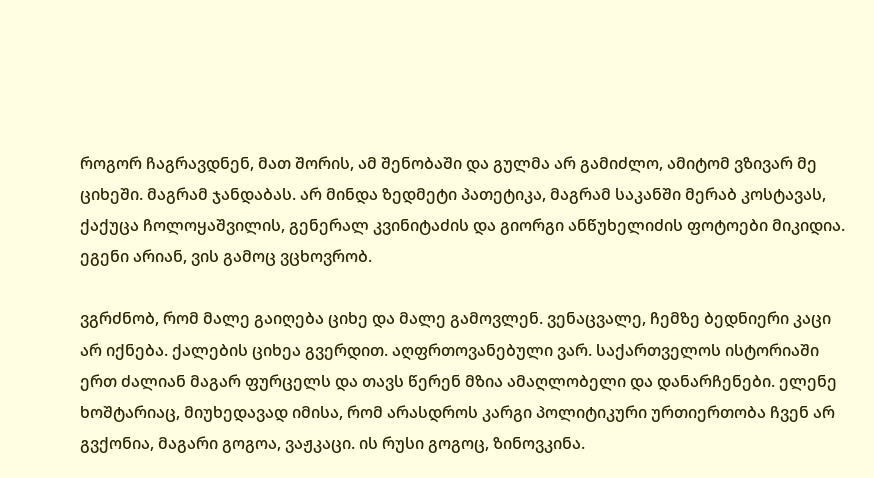როგორ ჩაგრავდნენ, მათ შორის, ამ შენობაში და გულმა არ გამიძლო, ამიტომ ვზივარ მე ციხეში. მაგრამ ჯანდაბას. არ მინდა ზედმეტი პათეტიკა, მაგრამ საკანში მერაბ კოსტავას, ქაქუცა ჩოლოყაშვილის, გენერალ კვინიტაძის და გიორგი ანწუხელიძის ფოტოები მიკიდია. ეგენი არიან, ვის გამოც ვცხოვრობ.

ვგრძნობ, რომ მალე გაიღება ციხე და მალე გამოვლენ. ვენაცვალე, ჩემზე ბედნიერი კაცი არ იქნება. ქალების ციხეა გვერდით. აღფრთოვანებული ვარ. საქართველოს ისტორიაში ერთ ძალიან მაგარ ფურცელს და თავს წერენ მზია ამაღლობელი და დანარჩენები. ელენე ხოშტარიაც, მიუხედავად იმისა, რომ არასდროს კარგი პოლიტიკური ურთიერთობა ჩვენ არ გვქონია, მაგარი გოგოა, ვაჟკაცი. ის რუსი გოგოც, ზინოვკინა.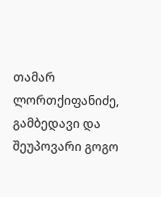თამარ ლორთქიფანიძე, გამბედავი და შეუპოვარი გოგო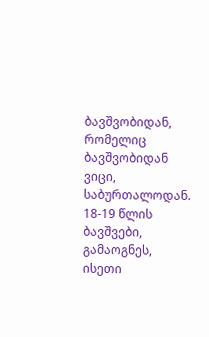ბავშვობიდან, რომელიც ბავშვობიდან ვიცი, საბურთალოდან. 18-19 წლის ბავშვები, გამაოგნეს, ისეთი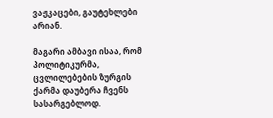ვაჟკაცები, გაუტეხლები არიან.

მაგარი ამბავი ისაა, რომ პოლიტიკურმა, ცვლილებების ზურგის ქარმა დაუბერა ჩვენს სასარგებლოდ.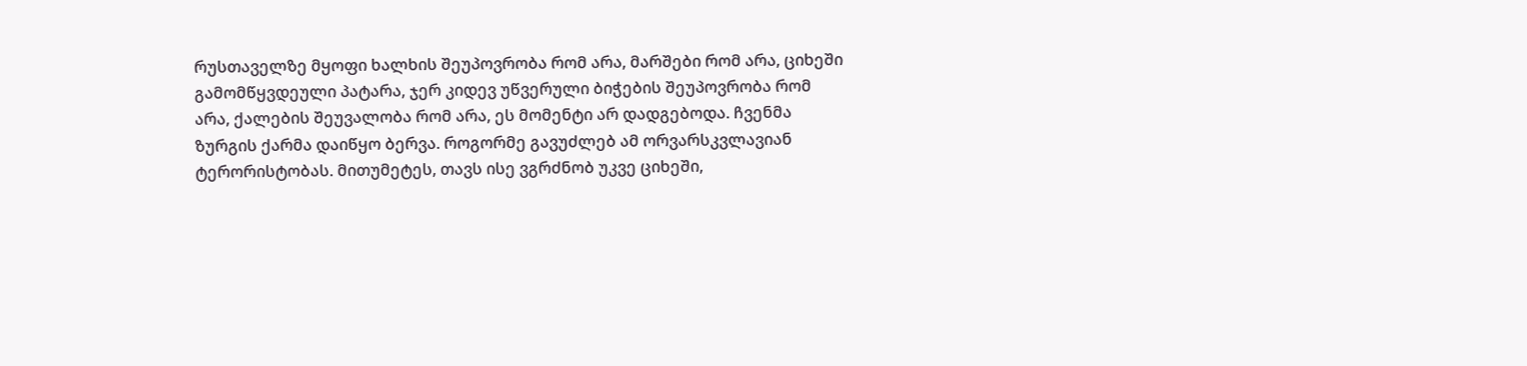რუსთაველზე მყოფი ხალხის შეუპოვრობა რომ არა, მარშები რომ არა, ციხეში გამომწყვდეული პატარა, ჯერ კიდევ უწვერული ბიჭების შეუპოვრობა რომ არა, ქალების შეუვალობა რომ არა, ეს მომენტი არ დადგებოდა. ჩვენმა ზურგის ქარმა დაიწყო ბერვა. როგორმე გავუძლებ ამ ორვარსკვლავიან ტერორისტობას. მითუმეტეს, თავს ისე ვგრძნობ უკვე ციხეში,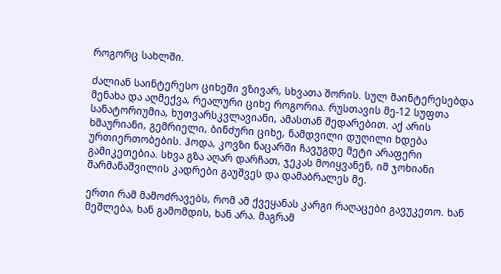როგორც სახლში.

ძალიან საინტერესო ციხეში ვზივარ, სხვათა შორის. სულ მაინტერესებდა მენახა და აღმექვა, რეალური ციხე როგორია. რუსთავის მე-12 სუფთა სანატორიუმია, ხუთვარსკვლავიანი, ამასთან შედარებით. აქ არის ხმაურიანი, გემრიელი, ბინძური ციხე, ნამდვილი დუღილი ხდება ურთიერთობების. ჰოდა, კოვზი ნაცარში ჩავუგდე მეტი არაფერი გამიკეთებია. სხვა გზა აღარ დარჩათ, ჯეკას მოიყვანენ, იმ ჯოხიანი შარმანაშვილის კადრები გაუშვეს და დამაბრალეს მე.

ერთი რამ მამოძრავებს, რომ ამ ქვეყანას კარგი რაღაცები გავუკეთო. ხან მეშლება, ხან გამომდის, ხან არა. მაგრამ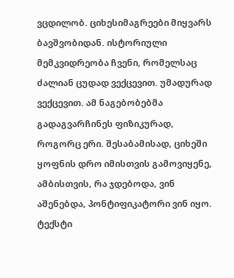ვცდილობ. ციხესიმაგრეები მიყვარს ბავშვობიდან. ისტორიული მემკვიდრეობა ჩვენი, რომელსაც ძალიან ცუდად ვექცევით. უმადურად ვექცევით. ამ ნაგებობებმა გადაგვარჩინეს ფიზიკურად, როგორც ერი. შესაბამისად, ციხეში ყოფნის დრო იმისთვის გამოვიყენე, ამბისთვის, რა ჯდებოდა, ვინ აშენებდა, პონტიფიკატორი ვინ იყო. ტექსტი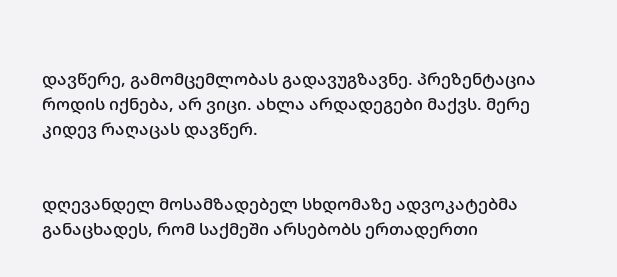დავწერე, გამომცემლობას გადავუგზავნე. პრეზენტაცია როდის იქნება, არ ვიცი. ახლა არდადეგები მაქვს. მერე კიდევ რაღაცას დავწერ.


დღევანდელ მოსამზადებელ სხდომაზე ადვოკატებმა განაცხადეს, რომ საქმეში არსებობს ერთადერთი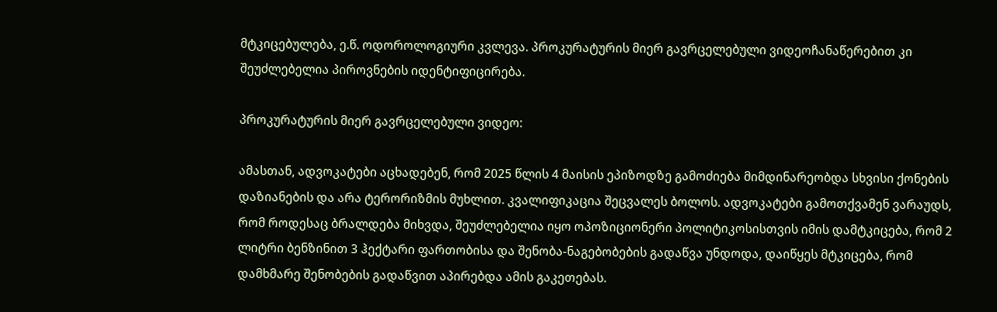მტკიცებულება, ე.წ. ოდოროლოგიური კვლევა. პროკურატურის მიერ გავრცელებული ვიდეოჩანაწერებით კი შეუძლებელია პიროვნების იდენტიფიცირება.

პროკურატურის მიერ გავრცელებული ვიდეო:

ამასთან, ადვოკატები აცხადებენ, რომ 2025 წლის 4 მაისის ეპიზოდზე გამოძიება მიმდინარეობდა სხვისი ქონების დაზიანების და არა ტერორიზმის მუხლით. კვალიფიკაცია შეცვალეს ბოლოს. ადვოკატები გამოთქვამენ ვარაუდს, რომ როდესაც ბრალდება მიხვდა, შეუძლებელია იყო ოპოზიციონერი პოლიტიკოსისთვის იმის დამტკიცება, რომ 2 ლიტრი ბენზინით 3 ჰექტარი ფართობისა და შენობა-ნაგებობების გადაწვა უნდოდა, დაიწყეს მტკიცება, რომ დამხმარე შენობების გადაწვით აპირებდა ამის გაკეთებას.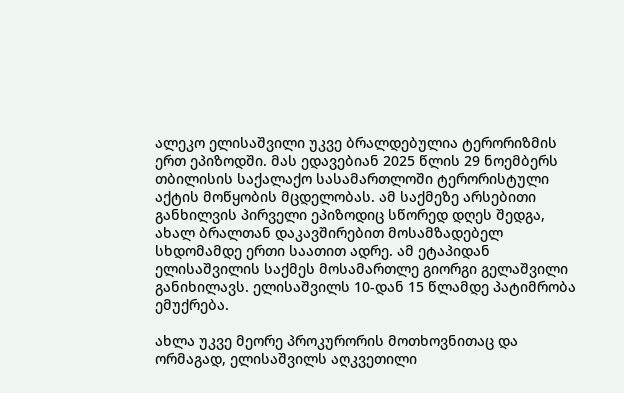ალეკო ელისაშვილი უკვე ბრალდებულია ტერორიზმის ერთ ეპიზოდში. მას ედავებიან 2025 წლის 29 ნოემბერს თბილისის საქალაქო სასამართლოში ტერორისტული აქტის მოწყობის მცდელობას. ამ საქმეზე არსებითი განხილვის პირველი ეპიზოდიც სწორედ დღეს შედგა, ახალ ბრალთან დაკავშირებით მოსამზადებელ სხდომამდე ერთი საათით ადრე. ამ ეტაპიდან ელისაშვილის საქმეს მოსამართლე გიორგი გელაშვილი განიხილავს. ელისაშვილს 10-დან 15 წლამდე პატიმრობა ემუქრება.

ახლა უკვე მეორე პროკურორის მოთხოვნითაც და ორმაგად, ელისაშვილს აღკვეთილი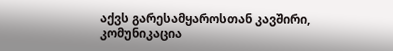აქვს გარესამყაროსთან კავშირი, კომუნიკაცია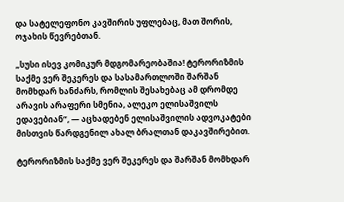და სატელეფონო კავშირის უფლებაც, მათ შორის, ოჯახის წევრებთან.

„სუსი ისევ კომიკურ მდგომარეობაშია! ტერორიზმის საქმე ვერ შეკერეს და სასამართლოში შარშან მომხდარ ხანძარს, რომლის შესახებაც ამ დრომდე არავის არაფერი სმენია, ალეკო ელისაშვილს ედავებიან“, — აცხადებენ ელისაშვილის ადვოკატები მისთვის წარდგენილ ახალ ბრალთან დაკავშირებით.

ტერორიზმის საქმე ვერ შეკერეს და შარშან მომხდარ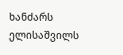ხანძარს ელისაშვილს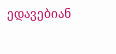ედავებიან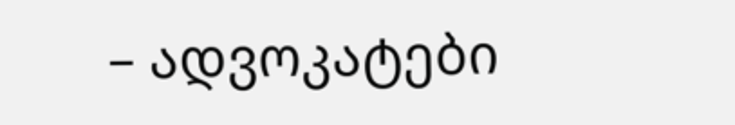– ადვოკატები